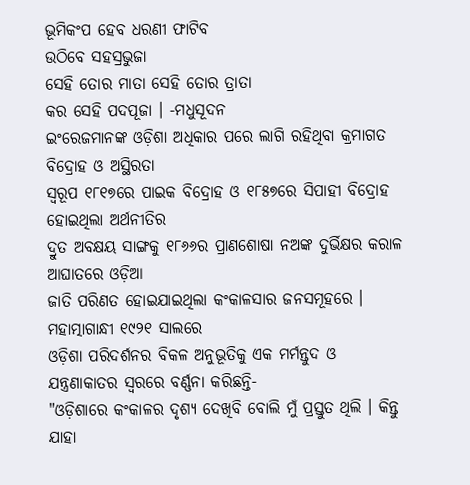ଭୂମିକଂପ ହେବ ଧରଣୀ ଫାଟିବ
ଉଠିବେ ସହସ୍ରଭୁଜା
ସେହି ତୋର ମାତା ସେହି ତୋର ତ୍ରାତା
କର ସେହି ପଦପୂଜା । -ମଧୁସୂଦନ
ଇଂରେଜମାନଙ୍କ ଓଡ଼ିଶା ଅଧିକାର ପରେ ଲାଗି ରହିଥିବା କ୍ରମାଗତ ବିଦ୍ରୋହ ଓ ଅସ୍ଥିରତା
ସ୍ୱରୂପ ୧୮୧୭ରେ ପାଇକ ବିଦ୍ରୋହ ଓ ୧୮୫୭ରେ ସିପାହୀ ବିଦ୍ରୋହ ହୋଇଥିଲା ଅର୍ଥନୀତିର
ଦ୍ରୁତ ଅବକ୍ଷୟ ସାଙ୍ଗକୁ ୧୮୬୬ର ପ୍ରାଣଶୋଷା ନଅଙ୍କ ଦୁର୍ଭିକ୍ଷର କରାଳ ଆଘାତରେ ଓଡ଼ିଆ
ଜାତି ପରିଣତ ହୋଇଯାଇଥିଲା କଂକାଳସାର ଜନସମୂହରେ । ମହାତ୍ମାଗାନ୍ଧୀ ୧୯୨୧ ସାଲରେ
ଓଡ଼ିଶା ପରିଦର୍ଶନର ବିକଳ ଅନୁଭୂତିକୁ ଏକ ମର୍ମନ୍ତୁଦ ଓ ଯନ୍ତ୍ରଣାକାତର ସ୍ୱରରେ ବର୍ଣ୍ଣନା କରିଛନ୍ତି-
"ଓଡ଼ିଶାରେ କଂକାଳର ଦୃଶ୍ୟ ଦେଖିବି ବୋଲି ମୁଁ ପ୍ରସ୍ତୁତ ଥିଲି । କିନ୍ତୁ ଯାହା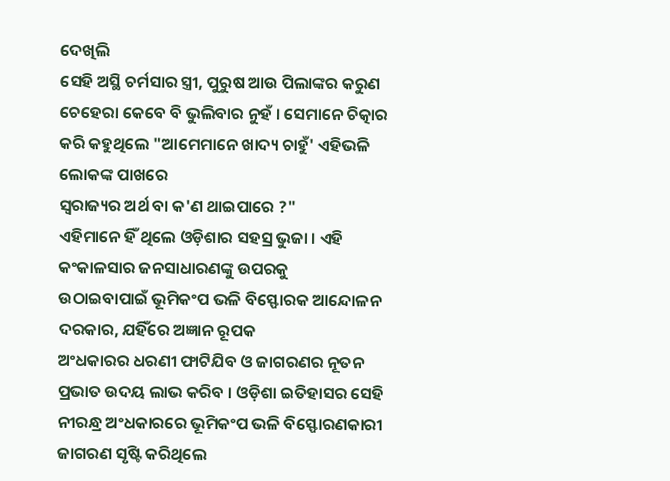ଦେଖିଲି
ସେହି ଅସ୍ଥି ଚର୍ମସାର ସ୍ତ୍ରୀ, ପୁରୁଷ ଆଉ ପିଲାଙ୍କର କରୁଣ ଚେହେରା କେବେ ବି ଭୁଲିବାର ନୁହଁ । ସେମାନେ ଚିତ୍କାର କରି କହୁଥିଲେ "ଆମେମାନେ ଖାଦ୍ୟ ଚାହୁଁ' ଏହିଭଳି ଲୋକଙ୍କ ପାଖରେ
ସ୍ୱରାଜ୍ୟର ଅର୍ଥ ବା କ'ଣ ଥାଇପାରେ ?"
ଏହିମାନେ ହିଁ ଥିଲେ ଓଡ଼ିଶାର ସହସ୍ର ଭୁଜା । ଏହି କଂକାଳସାର ଜନସାଧାରଣଙ୍କୁ ଉପରକୁ
ଉଠାଇବାପାଇଁ ଭୂମିକଂପ ଭଳି ବିସ୍ଫୋରକ ଆନ୍ଦୋଳନ ଦରକାର, ଯହିଁରେ ଅଜ୍ଞାନ ରୂପକ
ଅଂଧକାରର ଧରଣୀ ଫାଟିଯିବ ଓ ଜାଗରଣର ନୂତନ ପ୍ରଭାତ ଉଦୟ ଲାଭ କରିବ । ଓଡ଼ିଶା ଇତିହାସର ସେହି ନୀରନ୍ଧ୍ର ଅଂଧକାରରେ ଭୂମିକଂପ ଭଳି ବିସ୍ଫୋରଣକାରୀ ଜାଗରଣ ସୃଷ୍ଟି କରିଥିଲେ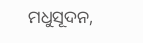ମଧୁସୂଦନ,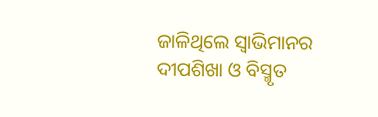ଜାଳିଥିଲେ ସ୍ୱାଭିମାନର ଦୀପଶିଖା ଓ ବିସ୍ମୃତ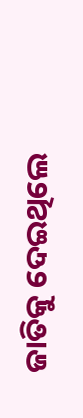ଜାତିକୁ ଦେଇଥିଲେ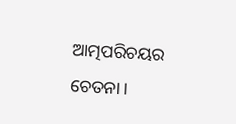ଆତ୍ମପରିଚୟର ଚେତନା ।